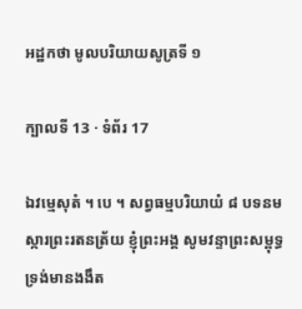អដ្ឋកថា មូលបរិយាយសូត្រទី ១

ក្បាលទី 13 · ទំព័រ 17

ឯវម្មេសុតំ ។ បេ ។ សព្វធម្មបរិយាយំ ៨ បទនមស្ការព្រះរតនត្រ័យ ខ្ញុំព្រះអង្គ សូមវន្ទាព្រះសម្ពុទ្ធ ទ្រង់មានងងឹត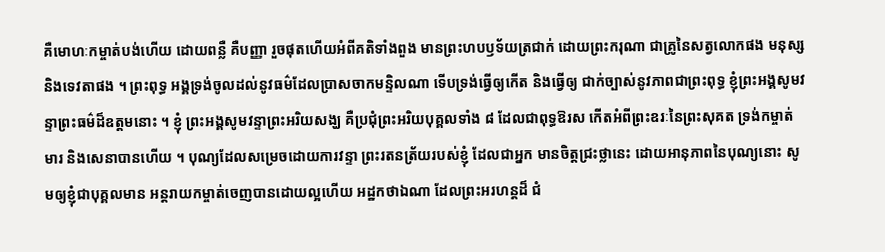គឺមោហៈកម្ចាត់បង់ហើយ ដោយពន្លឺ គឺបញ្ញា រួចផុតហើយអំពីគតិទាំងពួង មានព្រះហបឫទ័យត្រជាក់ ដោយព្រះករុណា ជាគ្រូនៃសត្វលោកផង មនុស្ស និងទេវតាផង ។ ព្រះពុទ្ធ អង្គទ្រង់ចូលដល់នូវធម៌ដែលប្រាសចាកមន្ទិលណា ទើបទ្រង់ធ្វើឲ្យកើត និងធ្វើឲ្យ ជាក់ច្បាស់នូវភាពជាព្រះពុទ្ធ ខ្ញុំព្រះអង្គសូមវន្ទាព្រះធម៌ដ៏ឧត្តមនោះ ។ ខ្ញុំ ព្រះអង្គសូមវន្ទាព្រះអរិយសង្ឃ គឺប្រជុំព្រះអរិយបុគ្គលទាំង ៨ ដែលជាពុទ្ធឱរស កើតអំពីព្រះឧរៈនៃព្រះសុគត ទ្រង់កម្ចាត់មារ និងសេនាបានហើយ ។ បុណ្យដែលសម្រេចដោយការវន្ទា ព្រះរតនត្រ័យរបស់ខ្ញុំ ដែលជាអ្នក មានចិត្តជ្រះថ្លានេះ ដោយអានុភាពនៃបុណ្យនោះ សូមឲ្យខ្ញុំជាបុគ្គលមាន អន្តរាយកម្ចាត់ចេញបានដោយល្អហើយ អដ្ឋកថាឯណា ដែលព្រះអរហន្តដ៏ ជំ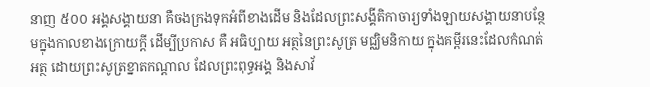នាញ ៥០០ អង្គសង្គាយនា គឺចងក្រងទុកអំពីខាងដើម និងដែលព្រះសង្គីតិកាចារ្យទាំងឡាយសង្គាយនាបន្ថែមក្នុងកាលខាងក្រោយក្តី ដើម្បីប្រកាស គឺ អធិប្បាយ អត្ថនៃព្រះសូត្រ មជ្ឈិមនិកាយ ក្នុងគម្ពីរនេះដែលកំណត់អត្ថ ដោយព្រះសូត្រខ្នាតកណ្តាល ដែលព្រះពុទ្ធអង្គ និងសាវ័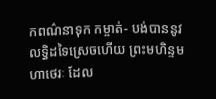កពណ៌នាទុក កម្ចាត់- បង់បាននូវលទ្ធិដទៃស្រេចហើយ ព្រះមហិន្ទមហាថេរៈ ដែល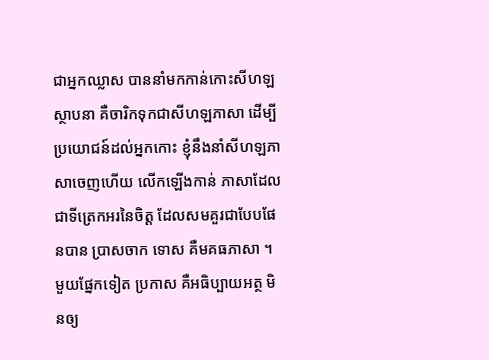ជាអ្នកឈ្លាស បាននាំមកកាន់កោះសីហឡស្ថាបនា គឺចារិកទុកជាសីហឡភាសា ដើម្បីប្រយោជន៍ដល់អ្នកកោះ ខ្ញុំនឹងនាំសីហឡភាសាចេញហើយ លើកឡើងកាន់ ភាសាដែលជាទីត្រេកអរនៃចិត្ត ដែលសមគួរជាបែបផែនបាន ប្រាសចាក ទោស គឺមគធភាសា ។ មួយផ្នែកទៀត ប្រកាស គឺអធិប្បាយអត្ថ មិនឲ្យ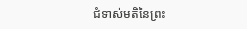ជំទាស់មតិនៃព្រះ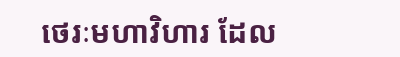ថេរៈមហាវិហារ ដែល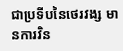ជាប្រទីបនៃថេរវង្ស មានការវិន